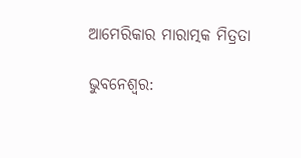ଆମେରିକାର ମାରାତ୍ମକ ମିତ୍ରତା

ଭୁବନେଶ୍ଵର: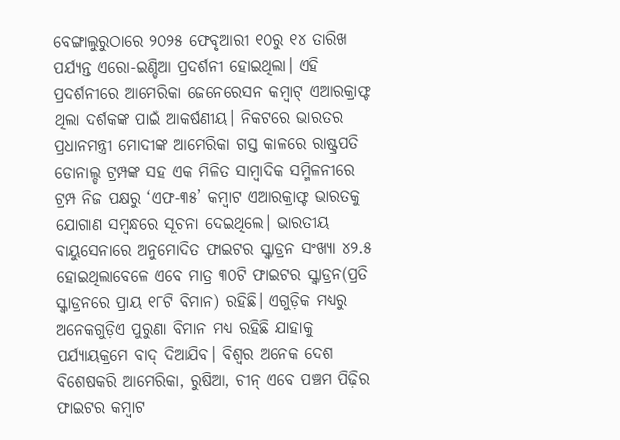ବେଙ୍ଗାଲୁରୁଠାରେ ୨୦୨୫ ଫେବୃଆରୀ ୧୦ରୁ ୧୪ ତାରିଖ ପର୍ଯ୍ୟନ୍ତ ଏରୋ-ଇଣ୍ଡିଆ ପ୍ରଦର୍ଶନୀ ହୋଇଥିଲା। ଏହି ପ୍ରଦର୍ଶନୀରେ ଆମେରିକା ଜେନେରେସନ କମ୍ବାଟ୍ ଏଆରକ୍ରାଫ୍ଟ ଥିଲା ଦର୍ଶକଙ୍କ ପାଇଁ ଆକର୍ଷଣୀୟ। ନିକଟରେ ଭାରତର ପ୍ରଧାନମନ୍ତ୍ରୀ ମୋଦୀଙ୍କ ଆମେରିକା ଗସ୍ତ କାଳରେ ରାଷ୍ଟ୍ରପତି ଡୋନାଲ୍ଡ ଟ୍ରମ୍ପଙ୍କ ସହ ଏକ ମିଳିତ ସାମ୍ବାଦିକ ସମ୍ମିଳନୀରେ ଟ୍ରମ୍ପ ନିଜ ପକ୍ଷରୁ ‘ଏଫ-୩୫’ କମ୍ବାଟ ଏଆରକ୍ରାଫ୍ଟ ଭାରତକୁ ଯୋଗାଣ ସମ୍ବନ୍ଧରେ ସୂଚନା ଦେଇଥିଲେ। ଭାରତୀୟ ବାୟୁସେନାରେ ଅନୁମୋଦିତ ଫାଇଟର ସ୍କ୍ବାଡ୍ରନ ସଂଖ୍ୟା ୪୨.୫ ହୋଇଥିଲାବେଳେ ଏବେ ମାତ୍ର ୩୦ଟି ଫାଇଟର ସ୍କ୍ବାଡ୍ରନ(ପ୍ରତି ସ୍କ୍ବାଡ୍ରନରେ ପ୍ରାୟ ୧୮ଟି ବିମାନ) ରହିଛି। ଏଗୁଡ଼ିକ ମଧ୍ୟରୁ ଅନେକଗୁଡ଼ିଏ ପୁରୁଣା ବିମାନ ମଧ୍ୟ ରହିଛି ଯାହାକୁ ପର୍ଯ୍ୟାୟକ୍ରମେ ବାଦ୍ ଦିଆଯିବ। ବିଶ୍ବର ଅନେକ ଦେଶ ବିଶେଷକରି ଆମେରିକା, ରୁଷିଆ, ଚୀନ୍ ଏବେ ପଞ୍ଚମ ପିଢ଼ିର ଫାଇଟର କମ୍ବାଟ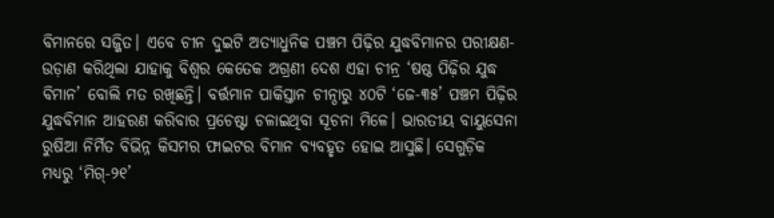ବିମାନରେ ସଜ୍ଜିତ। ଏବେ ଚୀନ ଦୁଇଟି ଅତ୍ୟାଧୁନିକ ପଞ୍ଚମ ପିଢ଼ିର ଯୁଦ୍ଧବିମାନର ପରୀକ୍ଷଣ-ଉଡ଼ାଣ କରିଥିଲା ଯାହାକୁ ବିଶ୍ବର କେତେକ ଅଗ୍ରଣୀ ଦେଶ ଏହା ଚୀନ୍ର ‘ଷଷ୍ଠ ପିଢ଼ିର ଯୁଦ୍ଧ ବିମାନ’ ବୋଲି ମତ ରଖିଛନ୍ତି। ବର୍ତ୍ତମାନ ପାକିସ୍ତାନ ଚୀନ୍ଠାରୁ ୪୦ଟି ‘ଜେ-୩୫’ ପଞ୍ଚମ ପିଢ଼ିର ଯୁଦ୍ଧବିମାନ ଆହରଣ କରିବାର ପ୍ରଚେଷ୍ଟା ଚଳାଇଥିବା ସୂଚନା ମିଳେ। ଭାରତୀୟ ବାୟୁସେନା ରୁଷିଆ ନିର୍ମିତ ବିଭିନ୍ନ କିସମର ଫାଇଟର ବିମାନ ବ୍ୟବହୃତ ହୋଇ ଆସୁଛି। ସେଗୁଡ଼ିକ ମଧ୍ୟରୁ ‘ମିଗ୍-୨୧’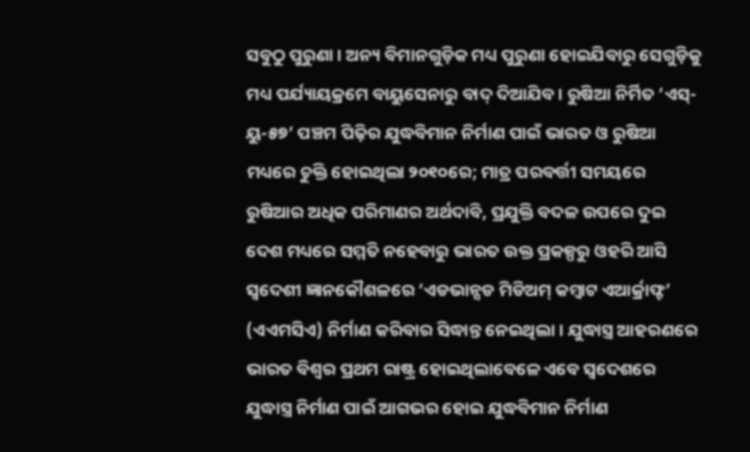ସବୁଠୁ ପୁରୁଣା। ଅନ୍ୟ ବିମାନଗୁଡ଼ିକ ମଧ୍ୟ ପୁରୁଣା ହୋଇଯିବାରୁ ସେଗୁଡ଼ିକୁ ମଧ୍ୟ ପର୍ଯ୍ୟାୟକ୍ରମେ ବାୟୁସେନାରୁ ବାଦ୍ ଦିଆଯିବ। ରୁଷିଆ ନିର୍ମିତ ‘ଏସ୍-ୟୁ-୫୭’ ପଞ୍ଚମ ପିଢ଼ିର ଯୁଦ୍ଧବିମାନ ନିର୍ମାଣ ପାଇଁ ଭାରତ ଓ ରୁଷିଆ ମଧ୍ୟରେ ଚୁକ୍ତି ହୋଇଥିଲା ୨୦୧୦ରେ; ମାତ୍ର ପରବର୍ତ୍ତୀ ସମୟରେ ରୁଷିଆର ଅଧିକ ପରିମାଣର ଅର୍ଥଦାବି, ପ୍ରଯୁକ୍ତି ବଦଳ ଉପରେ ଦୁଇ ଦେଶ ମଧ୍ୟରେ ସମ୍ମତି ନହେବାରୁ ଭାରତ ଉକ୍ତ ପ୍ରକଳ୍ପରୁ ଓହରି ଆସି ସ୍ବଦେଶୀ ଜ୍ଞାନକୌଶଳରେ ‘ଏଡଭାନ୍ସଡ ମିଡିଅମ୍ କମ୍ବାଟ ଏଆର୍କ୍ରାଫ୍ଟ’ (ଏଏମସିଏ) ନିର୍ମାଣ କରିବାର ସିଦ୍ଧାନ୍ତ ନେଇଥିଲା। ଯୁଦ୍ଧାସ୍ତ୍ର ଆହରଣରେ ଭାରତ ବିଶ୍ବର ପ୍ରଥମ ରାଷ୍ଟ୍ର ହୋଇଥିଲାବେଳେ ଏବେ ସ୍ବଦେଶରେ ଯୁଦ୍ଧାସ୍ତ୍ର ନିର୍ମାଣ ପାଇଁ ଆଗଭର ହୋଇ ଯୁଦ୍ଧବିମାନ ନିର୍ମାଣ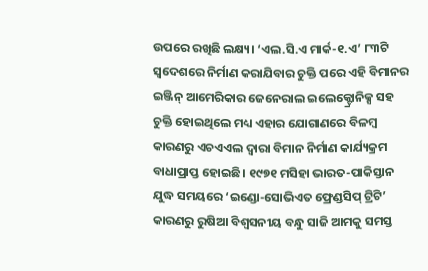ଉପରେ ରଖିଛି ଲକ୍ଷ୍ୟ। ‘ଏଲ.ସି.ଏ ମାର୍କ-୧.ଏ’ ୮୩ଟି ସ୍ବଦେଶରେ ନିର୍ମାଣ କରାଯିବାର ଚୁକ୍ତି ପରେ ଏହି ବିମାନର ଇଞ୍ଜିନ୍ ଆମେରିକାର ଜେନେରାଲ ଇଲେକ୍ଟ୍ରୋନିକ୍ସ ସହ ଚୁକ୍ତି ହୋଇଥିଲେ ମଧ୍ୟ ଏହାର ଯୋଗାଣରେ ବିଳମ୍ବ କାରଣରୁ ଏଚଏଏଲ ଦ୍ବାରା ବିମାନ ନିର୍ମାଣ କାର୍ଯ୍ୟକ୍ରମ ବାଧାପ୍ରାପ୍ତ ହୋଇଛି। ୧୯୭୧ ମସିହା ଭାରତ-ପାକିସ୍ତାନ ଯୁଦ୍ଧ ସମୟରେ ‘ଇଣ୍ଡୋ-ସୋଭିଏତ ଫ୍ରେଣ୍ଡସିପ୍ ଟ୍ରିଟି’ କାରଣରୁ ରୁଷିଆ ବିଶ୍ବସନୀୟ ବନ୍ଧୁ ସାଜି ଆମକୁ ସମସ୍ତ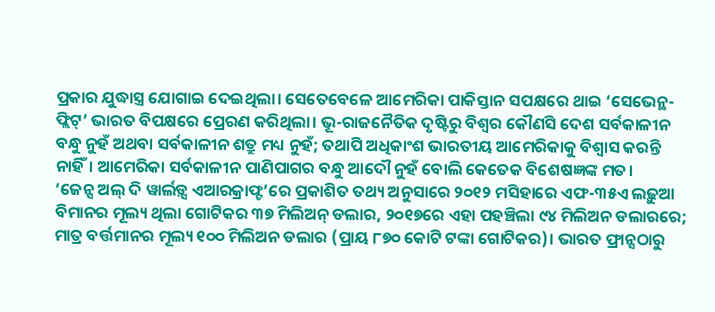ପ୍ରକାର ଯୁଦ୍ଧାସ୍ତ୍ର ଯୋଗାଇ ଦେଇଥିଲା। ସେତେବେଳେ ଆମେରିକା ପାକିସ୍ତାନ ସପକ୍ଷରେ ଥାଇ ‘ସେଭେନ୍ଥ-ଫ୍ଲିଟ୍’ ଭାରତ ବିପକ୍ଷରେ ପ୍ରେରଣ କରିଥିଲା। ଭୂ-ରାଜନୈତିକ ଦୃଷ୍ଟିରୁ ବିଶ୍ବର କୌଣସି ଦେଶ ସର୍ବକାଳୀନ ବନ୍ଧୁ ନୁହଁ ଅଥବା ସର୍ବକାଳୀନ ଶତ୍ରୁ ମଧ୍ୟ ନୁହଁ; ତଥାପି ଅଧିକାଂଶ ଭାରତୀୟ ଆମେରିକାକୁ ବିଶ୍ବାସ କରନ୍ତି ନାହିଁ। ଆମେରିକା ସର୍ବକାଳୀନ ପାଣିପାଗର ବନ୍ଧୁ ଆଦୌ ନୁହଁ ବୋଲି କେତେକ ବିଶେଷଜ୍ଞଙ୍କ ମତ।
‘ଜେନ୍ସ ଅଲ୍ ଦି ୱାର୍ଲଡ଼୍ସ ଏଆରକ୍ରାଫ୍ଟ’ରେ ପ୍ରକାଶିତ ତଥ୍ୟ ଅନୁସାରେ ୨୦୧୨ ମସିହାରେ ଏଫ-୩୫ଏ ଲଢ଼ୁଆ ବିମାନର ମୂଲ୍ୟ ଥିଲା ଗୋଟିକର ୩୭ ମିଲିଅନ୍ ଡଲାର, ୨୦୧୭ରେ ଏହା ପହଞ୍ଚିଲା ୯୪ ମିଲିଅନ ଡଲାରରେ; ମାତ୍ର ବର୍ତ୍ତମାନର ମୂଲ୍ୟ ୧୦୦ ମିଲିଅନ ଡଲାର (ପ୍ରାୟ ୮୭୦ କୋଟି ଟଙ୍କା ଗୋଟିକର)। ଭାରତ ଫ୍ରାନ୍ସଠାରୁ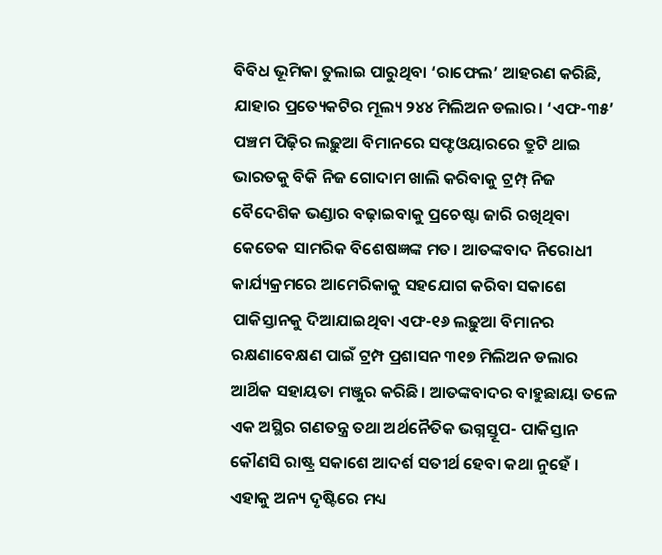ବିବିଧ ଭୂମିକା ତୁଲାଇ ପାରୁଥିବା ‘ରାଫେଲ’ ଆହରଣ କରିଛି, ଯାହାର ପ୍ରତ୍ୟେକଟିର ମୂଲ୍ୟ ୨୪୪ ମିଲିଅନ ଡଲାର। ‘ଏଫ-୩୫’ ପଞ୍ଚମ ପିଢ଼ିର ଲଢ଼ୁଆ ବିମାନରେ ସଫ୍ଟଓୟାରରେ ତ୍ରୁଟି ଥାଇ ଭାରତକୁ ବିକି ନିଜ ଗୋଦାମ ଖାଲି କରିବାକୁ ଟ୍ରମ୍ପ୍ ନିଜ ବୈଦେଶିକ ଭଣ୍ଡାର ବଢ଼ାଇବାକୁ ପ୍ରଚେଷ୍ଟା ଜାରି ରଖିଥିବା କେତେକ ସାମରିକ ବିଶେଷଜ୍ଞଙ୍କ ମତ। ଆତଙ୍କବାଦ ନିରୋଧୀ କାର୍ଯ୍ୟକ୍ରମରେ ଆମେରିକାକୁ ସହଯୋଗ କରିବା ସକାଶେ ପାକିସ୍ତାନକୁ ଦିଆଯାଇଥିବା ଏଫ-୧୬ ଲଢ଼ୁଆ ବିମାନର ରକ୍ଷଣାବେକ୍ଷଣ ପାଇଁ ଟ୍ରମ୍ପ ପ୍ରଶାସନ ୩୧୭ ମିଲିଅନ ଡଲାର ଆର୍ଥିକ ସହାୟତା ମଞ୍ଜୁର କରିଛି। ଆତଙ୍କବାଦର ବାହୁଛାୟା ତଳେ ଏକ ଅସ୍ଥିର ଗଣତନ୍ତ୍ର ତଥା ଅର୍ଥନୈତିକ ଭଗ୍ନସ୍ତୂପ- ପାକିସ୍ତାନ କୌଣସି ରାଷ୍ଟ୍ର ସକାଶେ ଆଦର୍ଶ ସତୀର୍ଥ ହେବା କଥା ନୁହେଁ । ଏହାକୁ ଅନ୍ୟ ଦୃଷ୍ଟିରେ ମଧ୍ୟ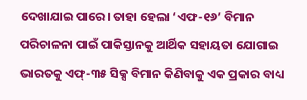ଦେଖାଯାଇ ପାରେ। ତାହା ହେଲା ‘ଏଫ-୧୬’ ବିମାନ ପରିଚାଳନା ପାଇଁ ପାକିସ୍ତାନକୁ ଆର୍ଥିକ ସହାୟତା ଯୋଗାଇ ଭାରତକୁ ଏଫ୍-୩୫ ସିକ୍ସ ବିମାନ କିଣିବାକୁ ଏକ ପ୍ରକାର ବାଧ୍ୟ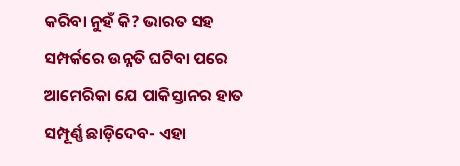କରିବା ନୁହଁ କି? ଭାରତ ସହ ସମ୍ପର୍କରେ ଉନ୍ନତି ଘଟିବା ପରେ ଆମେରିକା ଯେ ପାକିସ୍ତାନର ହାତ ସମ୍ପୂର୍ଣ୍ଣ ଛାଡ଼ିଦେବ- ଏହା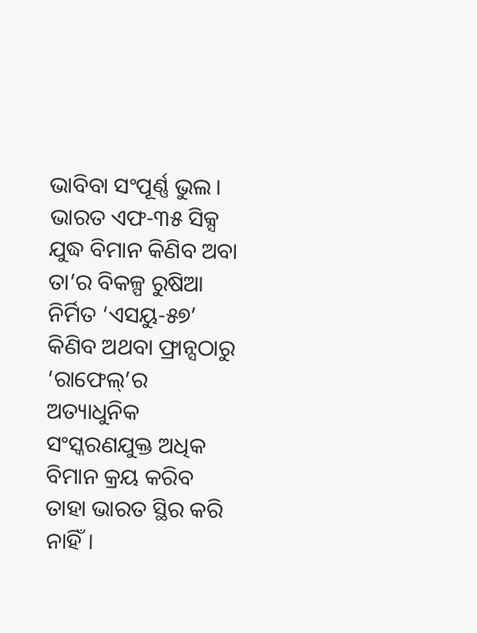ଭାବିବା ସଂପୂର୍ଣ୍ଣ ଭୁଲ। ଭାରତ ଏଫ-୩୫ ସିକ୍ସ ଯୁଦ୍ଧ ବିମାନ କିଣିବ ଅବା ତା’ର ବିକଳ୍ପ ରୁଷିଆ ନିର୍ମିତ ‘ଏସୟୁ-୫୭’ କିଣିବ ଅଥବା ଫ୍ରାନ୍ସଠାରୁ ‘ରାଫେଲ୍’ର ଅତ୍ୟାଧୁନିକ ସଂସ୍କରଣଯୁକ୍ତ ଅଧିକ ବିମାନ କ୍ରୟ କରିବ ତାହା ଭାରତ ସ୍ଥିର କରି ନାହିଁ।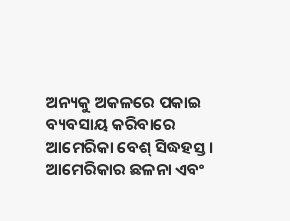ଅନ୍ୟକୁ ଅକଳରେ ପକାଇ ବ୍ୟବସାୟ କରିବାରେ ଆମେରିକା ବେଶ୍ ସିଦ୍ଧହସ୍ତ। ଆମେରିକାର ଛଳନା ଏବଂ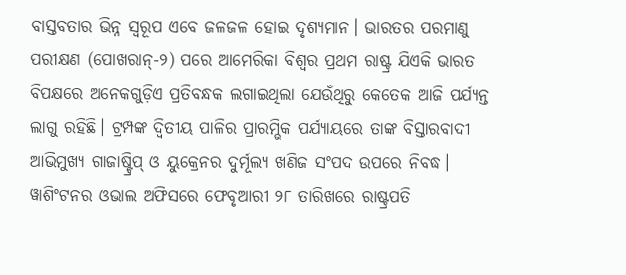ବାସ୍ତବତାର ଭିନ୍ନ ସ୍ବରୂପ ଏବେ ଜଳଜଳ ହୋଇ ଦୃଶ୍ୟମାନ। ଭାରତର ପରମାଣୁ ପରୀକ୍ଷଣ (ପୋଖରାନ୍-୨) ପରେ ଆମେରିକା ବିଶ୍ବର ପ୍ରଥମ ରାଷ୍ଟ୍ର ଯିଏକି ଭାରତ ବିପକ୍ଷରେ ଅନେକଗୁଡ଼ିଏ ପ୍ରତିବନ୍ଧକ ଲଗାଇଥିଲା ଯେଉଁଥିରୁ କେତେକ ଆଜି ପର୍ଯ୍ୟନ୍ତ ଲାଗୁ ରହିଛି। ଟ୍ରମ୍ପଙ୍କ ଦ୍ବିତୀୟ ପାଳିର ପ୍ରାରମ୍ଭିକ ପର୍ଯ୍ୟାୟରେ ତାଙ୍କ ବିସ୍ତାରବାଦୀ ଆଭିମୁଖ୍ୟ ଗାଜାଷ୍ଟ୍ରିପ୍ ଓ ୟୁକ୍ରେନର ଦୁର୍ମୂଲ୍ୟ ଖଣିଜ ସଂପଦ ଉପରେ ନିବଦ୍ଧ। ୱାଶିଂଟନର ଓଭାଲ ଅଫିସରେ ଫେବୃଆରୀ ୨୮ ତାରିଖରେ ରାଷ୍ଟ୍ରପତି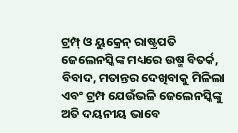ଟ୍ରମ୍ପ୍ ଓ ୟୁକ୍ରେନ୍ ରାଷ୍ଟ୍ରପତି ଜେଲେନସ୍କିଙ୍କ ମଧ୍ୟରେ ଉଷ୍ମ ବିତର୍କ, ବିବାଦ, ମତାନ୍ତର ଦେଖିବାକୁ ମିଳିଲା ଏବଂ ଟ୍ରମ୍ପ ଯେଉଁଭଳି ଜେଲେନସ୍କିଙ୍କୁ ଅତି ଦୟନୀୟ ଭାବେ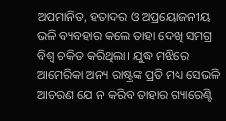ଅପମାନିତ, ହତାଦର ଓ ଅପ୍ରୟୋଜନୀୟ ଭଳି ବ୍ୟବହାର କଲେ ତାହା ଦେଖି ସମଗ୍ର ବିଶ୍ବ ଚକିତ କରିଥିଲା। ଯୁଦ୍ଧ ମଝିରେ ଆମେରିକା ଅନ୍ୟ ରାଷ୍ଟ୍ରଙ୍କ ପ୍ରତି ମଧ୍ୟ ସେଭଳି ଆଚରଣ ଯେ ନ କରିବ ତାହାର ଗ୍ୟାରେଣ୍ଟି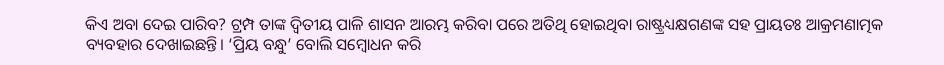କିଏ ଅବା ଦେଇ ପାରିବ? ଟ୍ରମ୍ପ ତାଙ୍କ ଦ୍ବିତୀୟ ପାଳି ଶାସନ ଆରମ୍ଭ କରିବା ପରେ ଅତିଥି ହୋଇଥିବା ରାଷ୍ଟ୍ରଧ୍ୟକ୍ଷଗଣଙ୍କ ସହ ପ୍ରାୟତଃ ଆକ୍ରମଣାତ୍ମକ ବ୍ୟବହାର ଦେଖାଇଛନ୍ତି। ‘ପ୍ରିୟ ବନ୍ଧୁ’ ବୋଲି ସମ୍ବୋଧନ କରି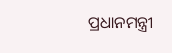ପ୍ରଧାନମନ୍ତ୍ରୀ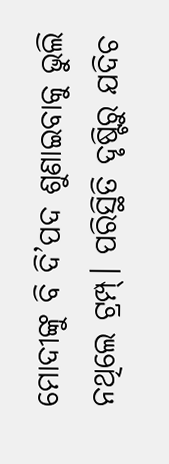ମୋଦୀଙ୍କୁ ବି ଦି’ପଦ ଶୁଣାଇବାକୁ ଭୁଲି ନଥିଲେ ଟ୍ରମ୍ପ୍। ପରିସ୍ଥିତି ଦୃଷ୍ଟିରୁ ଯଦିଚ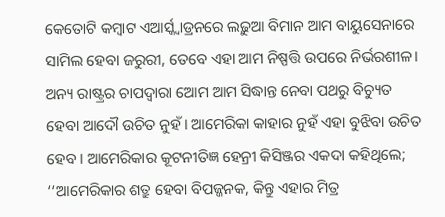କେତୋଟି କମ୍ବାଟ ଏଆର୍ସ୍କ୍ବାଡ୍ରନରେ ଲଢ଼ୁଆ ବିମାନ ଆମ ବାୟୁସେନାରେ ସାମିଲ ହେବା ଜରୁରୀ, ତେବେ ଏହା ଆମ ନିଷ୍ପତ୍ତି ଉପରେ ନିର୍ଭରଶୀଳ। ଅନ୍ୟ ରାଷ୍ଟ୍ରର ଚାପଦ୍ବାରା ଆେମ ଆମ ସିଦ୍ଧାନ୍ତ ନେବା ପଥରୁ ବିଚ୍ୟୁତ ହେବା ଆଦୌ ଉଚିତ ନୁହଁ। ଆମେରିକା କାହାର ନୁହଁ ଏହା ବୁଝିବା ଉଚିତ ହେବ। ଆମେରିକାର କୂଟନୀତିଜ୍ଞ ହେନ୍ରୀ କିସିଞ୍ଜର ଏକଦା କହିଥିଲେ; ‘‘ଆମେରିକାର ଶତ୍ରୁ ହେବା ବିପଜ୍ଜନକ, କିନ୍ତୁ ଏହାର ମିତ୍ର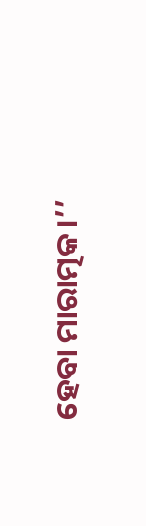ହେବା ମାରାତ୍ମକ।’’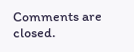Comments are closed.